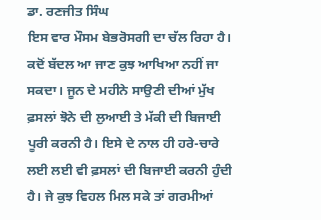ਡਾ. ਰਣਜੀਤ ਸਿੰਘ
ਇਸ ਵਾਰ ਮੌਸਮ ਬੇਭਰੋਸਗੀ ਦਾ ਚੱਲ ਰਿਹਾ ਹੈ। ਕਦੋਂ ਬੱਦਲ ਆ ਜਾਣ ਕੁਝ ਆਖਿਆ ਨਹੀਂ ਜਾ ਸਕਦਾ। ਜੂਨ ਦੇ ਮਹੀਨੇ ਸਾਉਣੀ ਦੀਆਂ ਮੁੱਖ ਫ਼ਸਲਾਂ ਝੋਨੇ ਦੀ ਲੁਆਈ ਤੇ ਮੱਕੀ ਦੀ ਬਿਜਾਈ ਪੂਰੀ ਕਰਨੀ ਹੈ। ਇਸੇ ਦੇ ਨਾਲ ਹੀ ਹਰੇ-ਚਾਰੇ ਲਈ ਲਈ ਵੀ ਫ਼ਸਲਾਂ ਦੀ ਬਿਜਾਈ ਕਰਨੀ ਹੁੰਦੀ ਹੈ। ਜੇ ਕੁਝ ਵਿਹਲ ਮਿਲ ਸਕੇ ਤਾਂ ਗਰਮੀਆਂ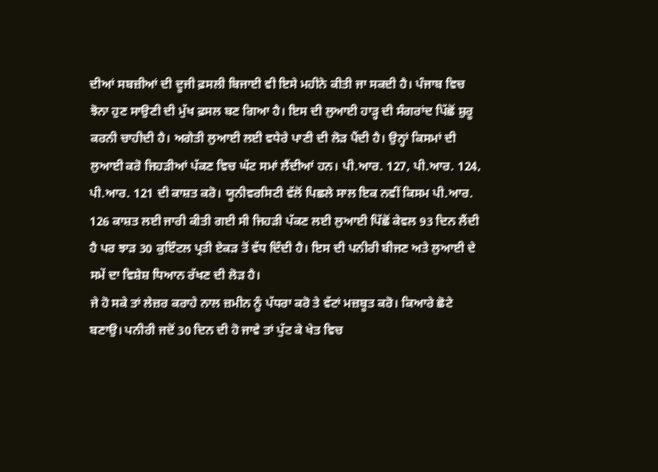ਦੀਆਂ ਸਬਜ਼ੀਆਂ ਦੀ ਦੂਜੀ ਫ਼ਸਲੀ ਬਿਜਾਈ ਵੀ ਇਸੇ ਮਹੀਨੇ ਕੀਤੀ ਜਾ ਸਕਦੀ ਹੈ। ਪੰਜਾਬ ਵਿਚ ਝੋਨਾ ਹੁਣ ਸਾਉਣੀ ਦੀ ਮੁੱਖ ਫ਼ਸਲ ਬਣ ਗਿਆ ਹੈ। ਇਸ ਦੀ ਲੁਆਈ ਹਾੜ੍ਹ ਦੀ ਸੰਗਰਾਂਦ ਪਿੱਛੋਂ ਸ਼ੁਰੂ ਕਰਨੀ ਚਾਹੀਦੀ ਹੈ। ਅਗੇਤੀ ਲੁਆਈ ਲਈ ਵਧੇਰੇ ਪਾਣੀ ਦੀ ਲੋੜ ਪੈਂਦੀ ਹੈ। ਉਨ੍ਹਾਂ ਕਿਸਮਾਂ ਦੀ ਲੁਆਈ ਕਰੋ ਜਿਹੜੀਆਂ ਪੱਕਣ ਵਿਚ ਘੱਟ ਸਮਾਂ ਲੈਂਦੀਆਂ ਹਨ। ਪੀ.ਆਰ. 127, ਪੀ.ਆਰ. 124, ਪੀ.ਆਰ. 121 ਦੀ ਕਾਸ਼ਤ ਕਰੋ। ਯੂਨੀਵਰਸਿਟੀ ਵੱਲੋਂ ਪਿਛਲੇ ਸਾਲ ਇਕ ਨਵੀਂ ਕਿਸਮ ਪੀ.ਆਰ. 126 ਕਾਸ਼ਤ ਲਈ ਜਾਰੀ ਕੀਤੀ ਗਈ ਸੀ ਜਿਹੜੀ ਪੱਕਣ ਲਈ ਲੁਆਈ ਪਿੱਛੋਂ ਕੇਵਲ 93 ਦਿਨ ਲੈਂਦੀ ਹੈ ਪਰ ਝਾੜ 30 ਕੁਇੰਟਲ ਪ੍ਰਤੀ ਏਕੜ ਤੋਂ ਵੱਧ ਦਿੰਦੀ ਹੈ। ਇਸ ਦੀ ਪਨੀਰੀ ਬੀਜਣ ਅਤੇ ਲੁਆਈ ਦੇ ਸਮੇਂ ਦਾ ਵਿਸ਼ੇਸ਼ ਧਿਆਨ ਰੱਖਣ ਦੀ ਲੋੜ ਹੈ।
ਜੇ ਹੋ ਸਕੇ ਤਾਂ ਲੇਜ਼ਰ ਕਰਾਹੇ ਨਾਲ ਜ਼ਮੀਨ ਨੂੰ ਪੱਧਰਾ ਕਰੋ ਤੇ ਵੱਟਾਂ ਮਜ਼ਬੂਤ ਕਰੋ। ਕਿਆਰੇ ਛੋਟੇ ਬਣਾਉ। ਪਨੀਰੀ ਜਦੋਂ 30 ਦਿਨ ਦੀ ਹੋ ਜਾਵੇ ਤਾਂ ਪੁੱਟ ਕੇ ਖੇਤ ਵਿਚ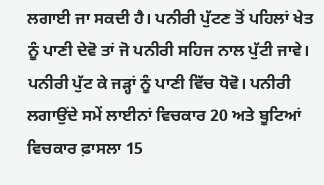ਲਗਾਈ ਜਾ ਸਕਦੀ ਹੈ। ਪਨੀਰੀ ਪੁੱਟਣ ਤੋਂ ਪਹਿਲਾਂ ਖੇਤ ਨੂੰ ਪਾਣੀ ਦੇਵੋ ਤਾਂ ਜੋ ਪਨੀਰੀ ਸਹਿਜ ਨਾਲ ਪੁੱਟੀ ਜਾਵੇ। ਪਨੀਰੀ ਪੁੱਟ ਕੇ ਜੜ੍ਹਾਂ ਨੂੰ ਪਾਣੀ ਵਿੱਚ ਧੋਵੋ। ਪਨੀਰੀ ਲਗਾਉਂਦੇ ਸਮੇਂ ਲਾਈਨਾਂ ਵਿਚਕਾਰ 20 ਅਤੇ ਬੂਟਿਆਂ ਵਿਚਕਾਰ ਫ਼ਾਸਲਾ 15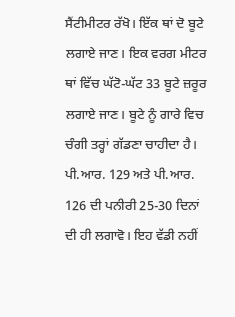ਸੈਂਟੀਮੀਟਰ ਰੱਖੋ। ਇੱਕ ਥਾਂ ਦੋ ਬੂਟੇ ਲਗਾਏ ਜਾਣ। ਇਕ ਵਰਗ ਮੀਟਰ ਥਾਂ ਵਿੱਚ ਘੱਟੋ-ਘੱਟ 33 ਬੂਟੇ ਜ਼ਰੂਰ ਲਗਾਏ ਜਾਣ। ਬੂਟੇ ਨੂੰ ਗਾਰੇ ਵਿਚ ਚੰਗੀ ਤਰ੍ਹਾਂ ਗੱਡਣਾ ਚਾਹੀਦਾ ਹੈ। ਪੀ.ਆਰ. 129 ਅਤੇ ਪੀ.ਆਰ. 126 ਦੀ ਪਨੀਰੀ 25-30 ਦਿਨਾਂ ਦੀ ਹੀ ਲਗਾਵੋ। ਇਹ ਵੱਡੀ ਨਹੀਂ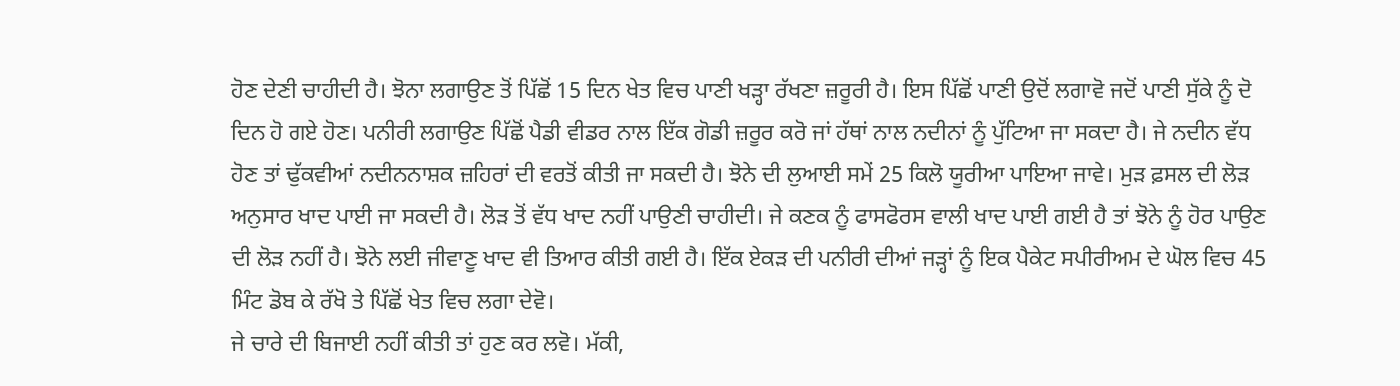ਹੋਣ ਦੇਣੀ ਚਾਹੀਦੀ ਹੈ। ਝੋਨਾ ਲਗਾਉਣ ਤੋਂ ਪਿੱਛੋਂ 15 ਦਿਨ ਖੇਤ ਵਿਚ ਪਾਣੀ ਖੜ੍ਹਾ ਰੱਖਣਾ ਜ਼ਰੂਰੀ ਹੈ। ਇਸ ਪਿੱਛੋਂ ਪਾਣੀ ਉਦੋਂ ਲਗਾਵੋ ਜਦੋਂ ਪਾਣੀ ਸੁੱਕੇ ਨੂੰ ਦੋ ਦਿਨ ਹੋ ਗਏ ਹੋਣ। ਪਨੀਰੀ ਲਗਾਉਣ ਪਿੱਛੋਂ ਪੈਡੀ ਵੀਡਰ ਨਾਲ ਇੱਕ ਗੋਡੀ ਜ਼ਰੂਰ ਕਰੋ ਜਾਂ ਹੱਥਾਂ ਨਾਲ ਨਦੀਨਾਂ ਨੂੰ ਪੁੱਟਿਆ ਜਾ ਸਕਦਾ ਹੈ। ਜੇ ਨਦੀਨ ਵੱਧ ਹੋਣ ਤਾਂ ਢੁੱਕਵੀਆਂ ਨਦੀਨਨਾਸ਼ਕ ਜ਼ਹਿਰਾਂ ਦੀ ਵਰਤੋਂ ਕੀਤੀ ਜਾ ਸਕਦੀ ਹੈ। ਝੋਨੇ ਦੀ ਲੁਆਈ ਸਮੇਂ 25 ਕਿਲੋ ਯੂਰੀਆ ਪਾਇਆ ਜਾਵੇ। ਮੁੜ ਫ਼ਸਲ ਦੀ ਲੋੜ ਅਨੁਸਾਰ ਖਾਦ ਪਾਈ ਜਾ ਸਕਦੀ ਹੈ। ਲੋੜ ਤੋਂ ਵੱਧ ਖਾਦ ਨਹੀਂ ਪਾਉਣੀ ਚਾਹੀਦੀ। ਜੇ ਕਣਕ ਨੂੰ ਫਾਸਫੋਰਸ ਵਾਲੀ ਖਾਦ ਪਾਈ ਗਈ ਹੈ ਤਾਂ ਝੋਨੇ ਨੂੰ ਹੋਰ ਪਾਉਣ ਦੀ ਲੋੜ ਨਹੀਂ ਹੈ। ਝੋਨੇ ਲਈ ਜੀਵਾਣੂ ਖਾਦ ਵੀ ਤਿਆਰ ਕੀਤੀ ਗਈ ਹੈ। ਇੱਕ ਏਕੜ ਦੀ ਪਨੀਰੀ ਦੀਆਂ ਜੜ੍ਹਾਂ ਨੂੰ ਇਕ ਪੈਕੇਟ ਸਪੀਰੀਅਮ ਦੇ ਘੋਲ ਵਿਚ 45 ਮਿੰਟ ਡੋਬ ਕੇ ਰੱਖੋ ਤੇ ਪਿੱਛੋਂ ਖੇਤ ਵਿਚ ਲਗਾ ਦੇਵੋ।
ਜੇ ਚਾਰੇ ਦੀ ਬਿਜਾਈ ਨਹੀਂ ਕੀਤੀ ਤਾਂ ਹੁਣ ਕਰ ਲਵੋ। ਮੱਕੀ,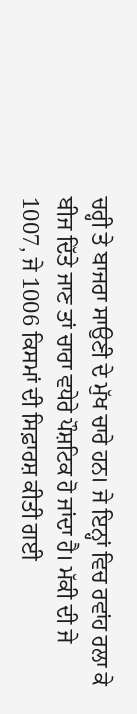ਚਰ੍ਹੀ ਤੇ ਬਾਜਰਾ ਸਾਉਣੀ ਦੇ ਮੁੱਖ ਚਾਰੇ ਹਨ। ਜੇ ਇਨ੍ਹਾਂ ਵਿਚ ਰਵਾਂਹ ਰਲਾ ਕੇ ਬੀਜ ਦਿੱਤੇ ਜਾਣ ਤਾਂ ਚਾਰਾ ਵਧੇਰੇ ਪੌਸ਼ਟਿਕ ਹੋ ਜਾਂਦਾ ਹੈ। ਮੱਕੀ ਦੀ ਜੇ 1007, ਜੇ 1006 ਕਿਸਮਾਂ ਦੀ ਸਿਫ਼ਾਰਸ਼ ਕੀਤੀ ਗਈ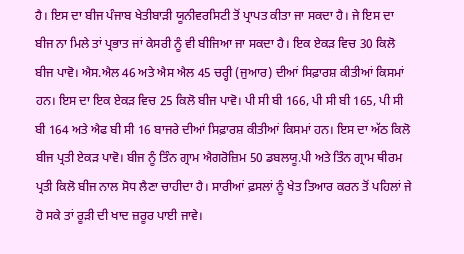ਹੈ। ਇਸ ਦਾ ਬੀਜ ਪੰਜਾਬ ਖੇਤੀਬਾੜੀ ਯੂਨੀਵਰਸਿਟੀ ਤੋਂ ਪ੍ਰਾਪਤ ਕੀਤਾ ਜਾ ਸਕਦਾ ਹੈ। ਜੇ ਇਸ ਦਾ ਬੀਜ ਨਾ ਮਿਲੇ ਤਾਂ ਪ੍ਰਭਾਤ ਜਾਂ ਕੇਸਰੀ ਨੂੰ ਵੀ ਬੀਜਿਆ ਜਾ ਸਕਦਾ ਹੈ। ਇਕ ਏਕੜ ਵਿਚ 30 ਕਿਲੋ ਬੀਜ ਪਾਵੋ। ਐਸ.ਐਲ 46 ਅਤੇ ਐਸ ਐਲ 45 ਚਰ੍ਹੀ (ਜੁਆਰ) ਦੀਆਂ ਸਿਫ਼ਾਰਸ਼ ਕੀਤੀਆਂ ਕਿਸਮਾਂ ਹਨ। ਇਸ ਦਾ ਇਕ ਏਕੜ ਵਿਚ 25 ਕਿਲੋ ਬੀਜ ਪਾਵੋ। ਪੀ ਸੀ ਬੀ 166, ਪੀ ਸੀ ਬੀ 165, ਪੀ ਸੀ ਬੀ 164 ਅਤੇ ਐਫ ਬੀ ਸੀ 16 ਬਾਜਰੇ ਦੀਆਂ ਸਿਫ਼ਾਰਸ਼ ਕੀਤੀਆਂ ਕਿਸਮਾਂ ਹਨ। ਇਸ ਦਾ ਅੱਠ ਕਿਲੋ ਬੀਜ ਪ੍ਰਤੀ ਏਕੜ ਪਾਵੋ। ਬੀਜ ਨੂੰ ਤਿੰਨ ਗ੍ਰਾਮ ਐਗਰੋਜ਼ਿਮ 50 ਡਬਲਯੂ.ਪੀ ਅਤੇ ਤਿੰਨ ਗ੍ਰਾਮ ਥੀਰਮ ਪ੍ਰਤੀ ਕਿਲੋ ਬੀਜ ਨਾਲ ਸੋਧ ਲੈਣਾ ਚਾਹੀਦਾ ਹੈ। ਸਾਰੀਆਂ ਫ਼ਸਲਾਂ ਨੂੰ ਖੇਤ ਤਿਆਰ ਕਰਨ ਤੋਂ ਪਹਿਲਾਂ ਜੇ ਹੋ ਸਕੇ ਤਾਂ ਰੂੜੀ ਦੀ ਖਾਦ ਜ਼ਰੂਰ ਪਾਈ ਜਾਵੇ।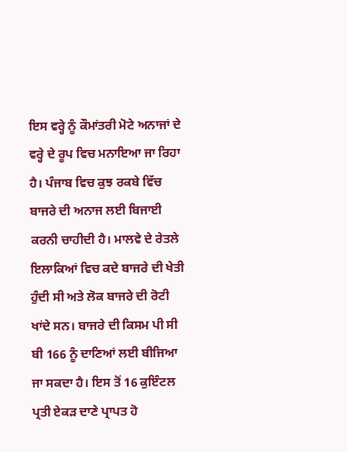ਇਸ ਵਰ੍ਹੇ ਨੂੰ ਕੌਮਾਂਤਰੀ ਮੋਟੇ ਅਨਾਜਾਂ ਦੇ ਵਰ੍ਹੇ ਦੇ ਰੂਪ ਵਿਚ ਮਨਾਇਆ ਜਾ ਰਿਹਾ ਹੈ। ਪੰਜਾਬ ਵਿਚ ਕੁਝ ਰਕਬੇ ਵਿੱਚ ਬਾਜਰੇ ਦੀ ਅਨਾਜ ਲਈ ਬਿਜਾਈ ਕਰਨੀ ਚਾਹੀਦੀ ਹੈ। ਮਾਲਵੇ ਦੇ ਰੇਤਲੇ ਇਲਾਕਿਆਂ ਵਿਚ ਕਦੇ ਬਾਜਰੇ ਦੀ ਖੇਤੀ ਹੁੰਦੀ ਸੀ ਅਤੇ ਲੋਕ ਬਾਜਰੇ ਦੀ ਰੋਟੀ ਖਾਂਦੇ ਸਨ। ਬਾਜਰੇ ਦੀ ਕਿਸਮ ਪੀ ਸੀ ਬੀ 166 ਨੂੰ ਦਾਣਿਆਂ ਲਈ ਬੀਜਿਆ ਜਾ ਸਕਦਾ ਹੈ। ਇਸ ਤੋਂ 16 ਕੁਇੰਟਲ ਪ੍ਰਤੀ ਏਕੜ ਦਾਣੇ ਪ੍ਰਾਪਤ ਹੋ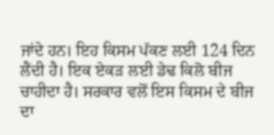ਜਾਂਦੇ ਹਨ। ਇਹ ਕਿਸਮ ਪੱਕਣ ਲਈ 124 ਦਿਨ ਲੈਂਦੀ ਹੈ। ਇਕ ਏਕੜ ਲਈ ਡੇਢ ਕਿਲੋ ਬੀਜ ਚਾਹੀਦਾ ਹੈ। ਸਰਕਾਰ ਵਲੋਂ ਇਸ ਕਿਸਮ ਦੇ ਬੀਜ ਦਾ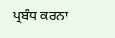ਪ੍ਰਬੰਧ ਕਰਨਾ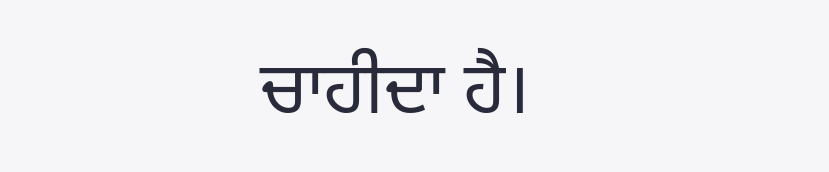ਚਾਹੀਦਾ ਹੈ।